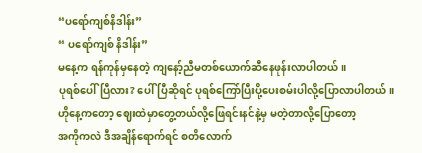“ပရော်ကျစ်နိဒါန်း”
“ ပရော်ကျစ် နိဒါန်း”
မနေ့က ရန်ကုန်မှနေတဲ့ ကျနော့်ညီမတစ်ယောက်ဆီနေဖုန်းလာပါတယ်။
ပုရစ်ပေါ်ပြီလား? ပေါ်ပြီဆိုရင် ပုရစ်ကြော်ပြီးပို့ပေးစမ်းပါလို့ပြောလာပါတယ်။
ဟိုနေ့ကတော့ ဈေးထဲမှာတွေ့တယ်လို့ဖြေရင်းနင်နဲ့မှ မတဲ့တာလို့ပြောတော့
အကိုကလဲ ဒီအချိန်ရောက်ရင် စတိလောက်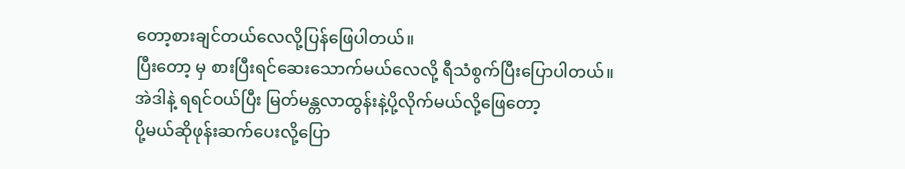တော့စားချင်တယ်လေလို့ပြန်ဖြေပါတယ်။
ပြီးတော့ မှ စားပြီးရင်ဆေးသောက်မယ်လေလို့ ရီသံစွက်ပြီးပြောပါတယ်။
အဲဒါနဲ့ ရရင်ဝယ်ပြီး မြတ်မန္တလာထွန်းနဲ့ပို့လိုက်မယ်လို့ဖြေတော့
ပို့မယ်ဆိုဖုန်းဆက်ပေးလို့ပြော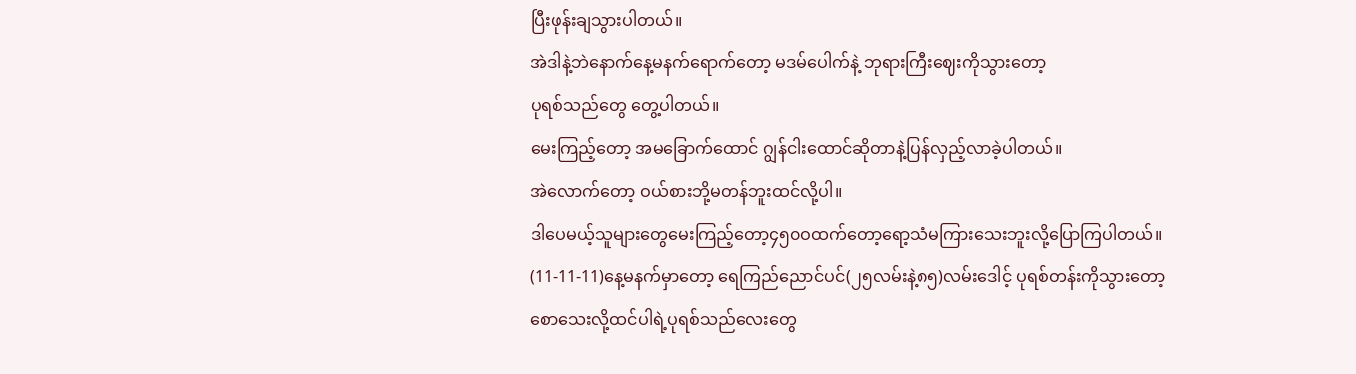ပြီးဖုန်းချသွားပါတယ်။
အဲဒါနဲ့ဘဲနောက်နေ့မနက်ရောက်တော့ မဒမ်ပေါက်နဲ့ ဘုရားကြီးဈေးကိုသွားတော့
ပုရစ်သည်တွေ တွေ့ပါတယ်။
မေးကြည့်တော့ အမခြောက်ထောင် ဂျွန်ငါးထောင်ဆိုတာနဲ့ပြန်လှည့်လာခဲ့ပါတယ်။
အဲလောက်တော့ ဝယ်စားဘို့မတန်ဘူးထင်လို့ပါ။
ဒါပေမယ့်သူများတွေမေးကြည့်တော့၄၅၀ဝထက်တော့ရော့သံမကြားသေးဘူးလို့ပြောကြပါတယ်။
(11-11-11)နေ့မနက်မှာတော့ ရေကြည်ညောင်ပင်(၂၅လမ်းနဲ့၈၅)လမ်းဒေါင့် ပုရစ်တန်းကိုသွားတော့
စောသေးလို့ထင်ပါရဲ့ပုရစ်သည်လေးတွေ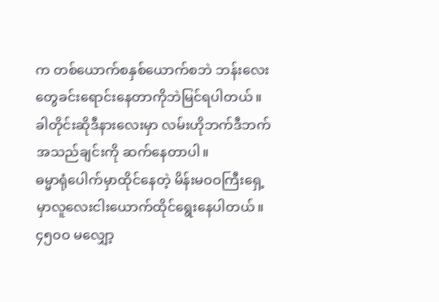က တစ်ယောက်စနှစ်ယောက်စဘဲ ဘန်းလေးတွေခင်းရောင်းနေတာကိုဘဲမြင်ရပါတယ်။
ခါတိုင်းဆိုဒီနားလေးမှာ လမ်းဟိုဘက်ဒီဘက် အသည်ချင်းကို ဆက်နေတာပါ။
ဓမ္မာရုံပေါက်မှာထိုင်နေတဲ့ မိန်းမဝဝကြီးရှေ့မှာလူလေးငါးယောက်ထိုင်ရွေးနေပါတယ်။
၄၅၀ဝ မလျှော့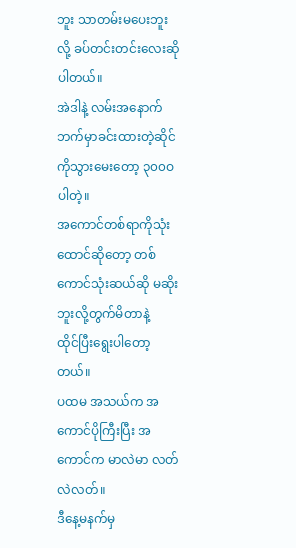ဘူး သာတမ်းမပေးဘူးလို့ ခပ်တင်းတင်းလေးဆိုပါတယ်။
အဲဒါနဲ့ လမ်းအနောက်ဘက်မှာခင်းထားတဲ့ဆိုင်ကိုသွားမေးတော့ ၃၀၀ဝပါတဲ့။
အကောင်တစ်ရာကိုသုံးထောင်ဆိုတော့ တစ်ကောင်သုံးဆယ်ဆို မဆိုးဘူးလို့တွက်မိတာနဲ့
ထိုင်ပြီးရွေးပါတော့တယ်။
ပထမ အသယ်က အကောင်ပိုကြီးပြီး အကောင်က မာလဲမာ လတ်လဲလတ်။
ဒီနေ့မနက်မှ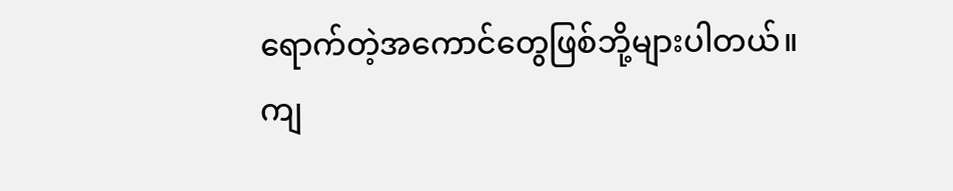ရောက်တဲ့အကောင်တွေဖြစ်ဘို့များပါတယ်။
ကျ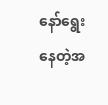နော်ရွေးနေတဲ့အ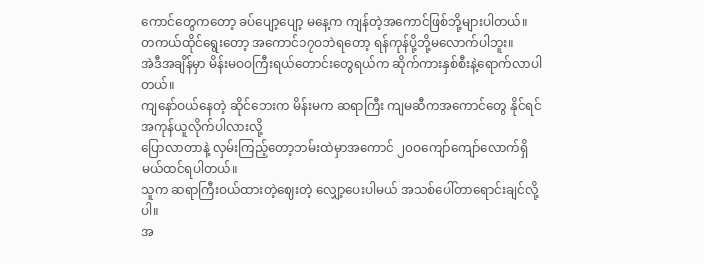ကောင်တွေကတော့ ခပ်ပျော့ပျော့ မနေ့က ကျန်တဲ့အကောင်ဖြစ်ဘို့များပါတယ်။
တကယ်ထိုင်ရွေးတော့ အကောင်၁၇ဝဘဲရတော့ ရန်ကုန်ပို့ဘို့မလောက်ပါဘူး။
အဲဒီအချိန်မှာ မိန်းမဝဝကြီးရယ်တောင်းတွေရယ်က ဆိုက်ကားနှစ်စီးနဲ့ရောက်လာပါတယ်။
ကျနော်ဝယ်နေတဲ့ ဆိုင်ဘေးက မိန်းမက ဆရာကြီး ကျမဆီကအကောင်တွေ နိုင်ရင်အကုန်ယူလိုက်ပါလားလို့
ပြောလာတာနဲ့ လှမ်းကြည့်တော့ဘမ်းထဲမှာအကောင် ၂၀ဝကျော်ကျော်လောက်ရှိမယ်ထင်ရပါတယ်။
သူက ဆရာကြီးဝယ်ထားတဲ့ဈေးတဲ့ လျှော့ပေးပါမယ် အသစ်ပေါ်တာရောင်းချင်လို့ပါ။
အ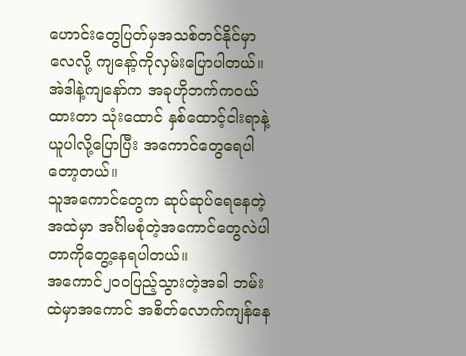ဟောင်းတွေပြတ်မှအသစ်တင်နိုင်မှာလေလို့ ကျနော့်ကိုလှမ်းပြောပါတယ်။
အဲဒါနဲ့ကျနော်က အခုဟိုဘက်ကဝယ်ထားတာ သုံးထောင် နှစ်ထောင့်ငါးရာနဲ့ယူပါလို့ပြောပြီး အကောင်တွေရေပါတော့တယ်။
သူအကောင်တွေက ဆုပ်ဆုပ်ရေနေတဲ့အထဲမှာ အင်္ဂါမစုံတဲ့အကောင်တွေလဲပါတာကိုတွေ့နေရပါတယ်။
အကောင်၂၀ဝပြည့်သွားတဲ့အခါ ဘမ်းထဲမှာအကောင် အစိတ်လောက်ကျန်နေ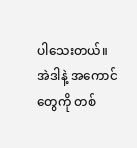ပါသေးတယ်။
အဲဒါနဲ့ အကောင်တွေကို တစ်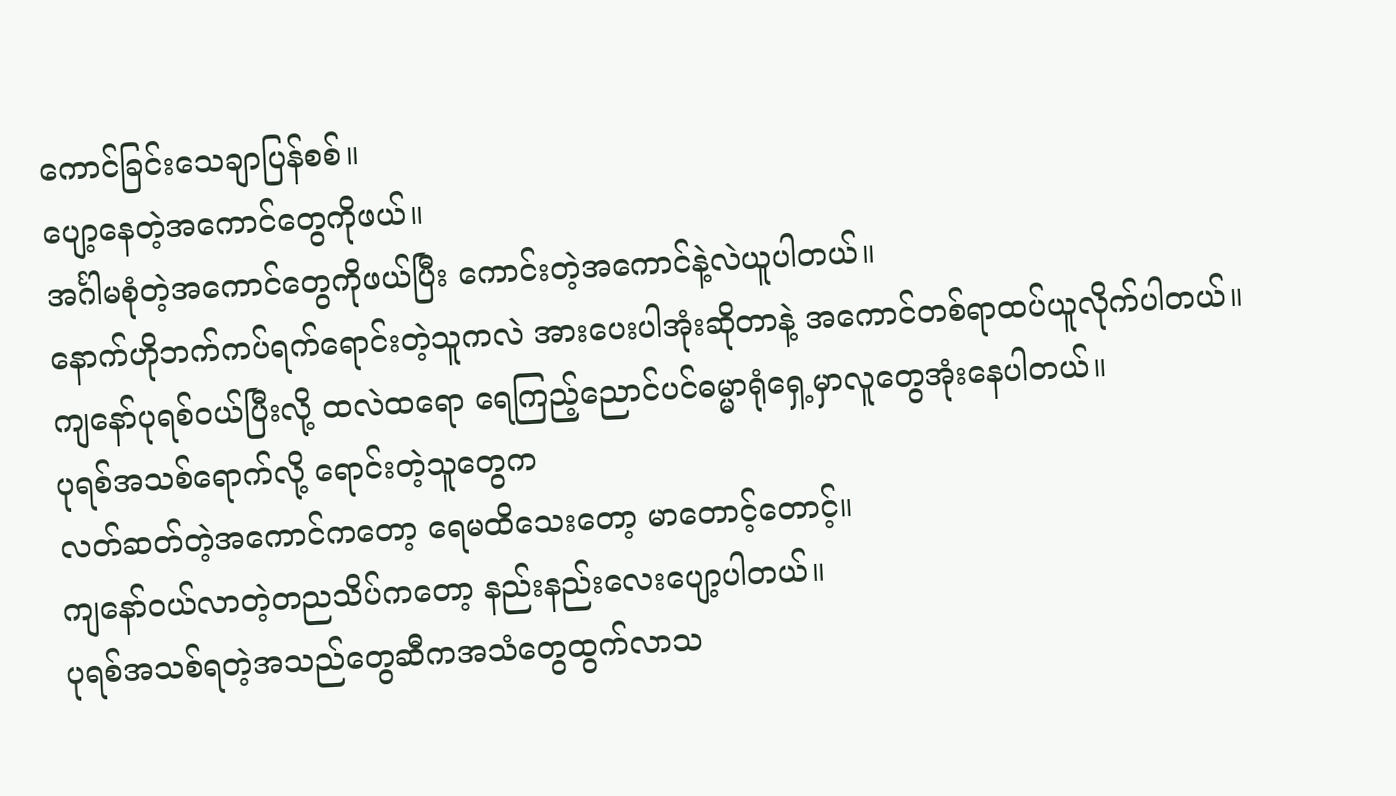ကောင်ခြင်းသေချာပြန်စစ်။
ပျော့နေတဲ့အကောင်တွေကိုဖယ်။
အင်္ဂါမစုံတဲ့အကောင်တွေကိုဖယ်ပြီး ကောင်းတဲ့အကောင်နဲ့လဲယူပါတယ်။
နောက်ဟိုဘက်ကပ်ရက်ရောင်းတဲ့သူကလဲ အားပေးပါအုံးဆိုတာနဲ့ အကောင်တစ်ရာထပ်ယူလိုက်ပါတယ်။
ကျနော်ပုရစ်ဝယ်ပြီးလို့ ထလဲထရော ရေကြည့်ညောင်ပင်ဓမ္မာရုံရှေ့မှာလူတွေအုံးနေပါတယ်။
ပုရစ်အသစ်ရောက်လို့ ရောင်းတဲ့သူတွေက
လတ်ဆတ်တဲ့အကောင်ကတော့ ရေမထိသေးတော့ မာတောင့်တောင့်။
ကျနော်ဝယ်လာတဲ့တညသိပ်ကတော့ နည်းနည်းလေးပျော့ပါတယ်။
ပုရစ်အသစ်ရတဲ့အသည်တွေဆီကအသံတွေထွက်လာသ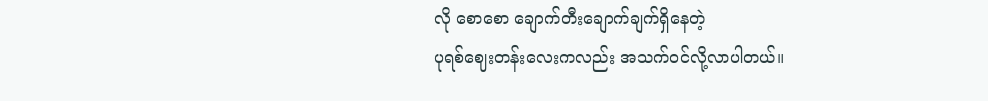လို စောစော ချောက်တီးချောက်ချက်ရှိနေတဲ့
ပုရစ်ဈေးတန်းလေးကလည်း အသက်ဝင်လို့လာပါတယ်။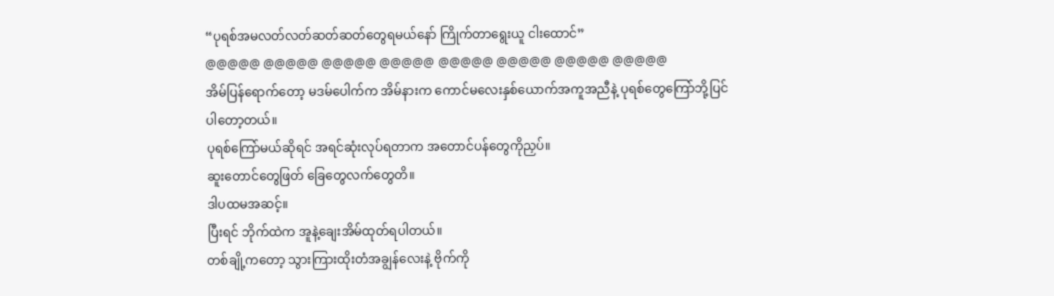“ပုရစ်အမလတ်လတ်ဆတ်ဆတ်တွေရမယ်နော် ကြိုက်တာရွေးယူ ငါးထောင်”
@@@@@ @@@@@ @@@@@ @@@@@ @@@@@ @@@@@ @@@@@ @@@@@
အိမ်ပြန်ရောက်တော့ မဒမ်ပေါက်က အိမ်နားက ကောင်မလေးနှစ်ယောက်အကူအညီနဲ့ ပုရစ်တွေကြော်ဘို့ပြင်
ပါတော့တယ်။
ပုရစ်ကြော်မယ်ဆိုရင် အရင်ဆုံးလုပ်ရတာက အတောင်ပန်တွေကိုညှပ်။
ဆူးတောင်တွေဖြတ် ခြေတွေလက်တွေတိ။
ဒါပထမအဆင့်။
ပြီးရင် ဘိုက်ထဲက အူနဲ့ချေးအိမ်ထုတ်ရပါတယ်။
တစ်ချို့ကတော့ သွားကြားထိုးတံအချွန်လေးနဲ့ ဗိုက်ကို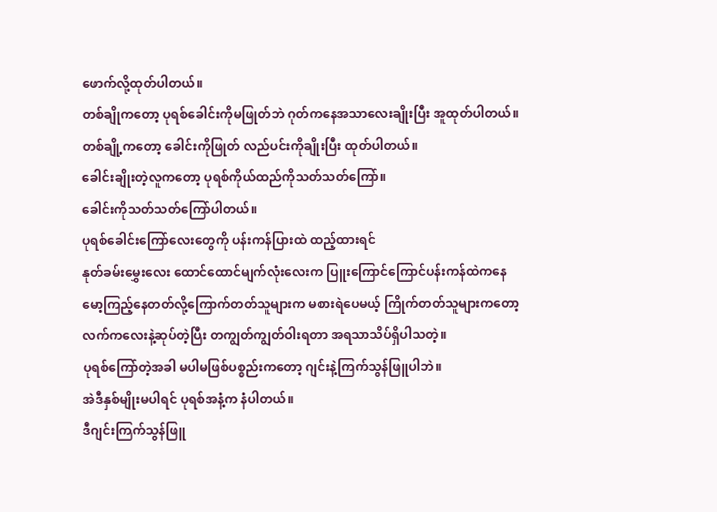ဖောက်လို့ထုတ်ပါတယ်။
တစ်ချိုကတော့ ပုရစ်ခေါင်းကိုမဖြုတ်ဘဲ ဂုတ်ကနေအသာလေးချိုးပြီး အူထုတ်ပါတယ်။
တစ်ချို့ကတော့ ခေါင်းကိုဖြုတ် လည်ပင်းကိုချိုးပြီး ထုတ်ပါတယ်။
ခေါင်းချိုးတဲ့လူကတော့ ပုရစ်ကိုယ်ထည်ကိုသတ်သတ်ကြော်။
ခေါင်းကိုသတ်သတ်ကြော်ပါတယ်။
ပုရစ်ခေါင်းကြော်လေးတွေကို ပန်းကန်ပြားထဲ ထည့်ထားရင်
နုတ်ခမ်းမွှေးလေး ထောင်ထောင်မျက်လုံးလေးက ပြူးကြောင်ကြောင်ပန်းကန်ထဲကနေ
မော့ကြည့်နေတတ်လို့ကြောက်တတ်သူများက မစားရဲပေမယ့် ကြိုက်တတ်သူများကတော့
လက်ကလေးနဲ့ဆုပ်တဲ့ပြီး တကျွတ်ကျွတ်ဝါးရတာ အရသာသိပ်ရှိပါသတဲ့။
ပုရစ်ကြော်တဲ့အခါ မပါမဖြစ်ပစ္စည်းကတော့ ဂျင်းနဲ့ကြက်သွန်ဖြူပါဘဲ။
အဲဒီနှစ်မျိုးမပါရင် ပုရစ်အနံ့က နံပါတယ်။
ဒီဂျင်းကြက်သွန်ဖြူ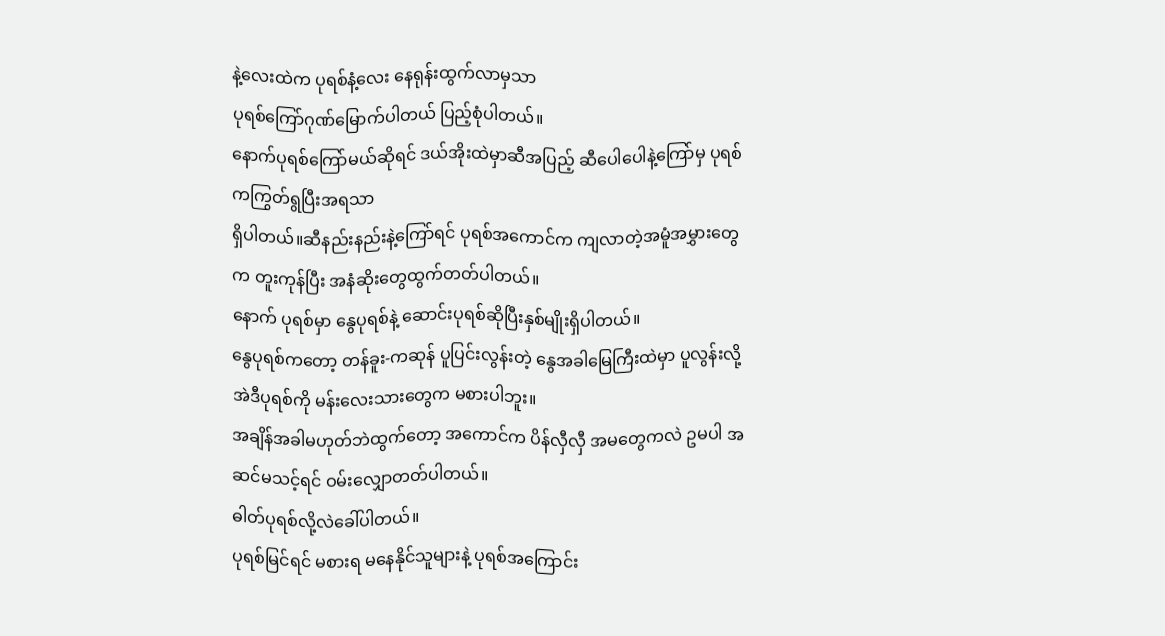နဲ့လေးထဲက ပုရစ်နံ့လေး နေရုန်းထွက်လာမှသာ
ပုရစ်ကြော်ဂုဏ်မြောက်ပါတယ် ပြည့်စုံပါတယ်။
နောက်ပုရစ်ကြော်မယ်ဆိုရင် ဒယ်အိုးထဲမှာဆီအပြည့် ဆီပေါပေါနဲ့ကြော်မှ ပုရစ်ကကြွတ်ရွပြီးအရသာ
ရှိပါတယ်။ဆီနည်းနည်းနဲ့ကြော်ရင် ပုရစ်အကောင်က ကျလာတဲ့အမူံအမွှားတွေက တူးကုန်ပြီး အနံဆိုးတွေထွက်တတ်ပါတယ်။
နောက် ပုရစ်မှာ နွေပုရစ်နဲ့ ဆောင်းပုရစ်ဆိုပြီးနှစ်မျိုးရှိပါတယ်။
နွေပုရစ်ကတော့ တန်ခူး-ကဆုန် ပူပြင်းလွန်းတဲ့ နွေအခါမြေကြီးထဲမှာ ပူလွန်းလို့
အဲဒီပုရစ်ကို မန်းလေးသားတွေက မစားပါဘူး။
အချိန်အခါမဟုတ်ဘဲထွက်တော့ အကောင်က ပိန်လှီလှီ အမတွေကလဲ ဥမပါ အဆင်မသင့်ရင် ဝမ်းလျှောတတ်ပါတယ်။
ဓါတ်ပုရစ်လို့လဲခေါ်ပါတယ်။
ပုရစ်မြင်ရင် မစားရ မနေနိုင်သူများနဲ့ ပုရစ်အကြောင်း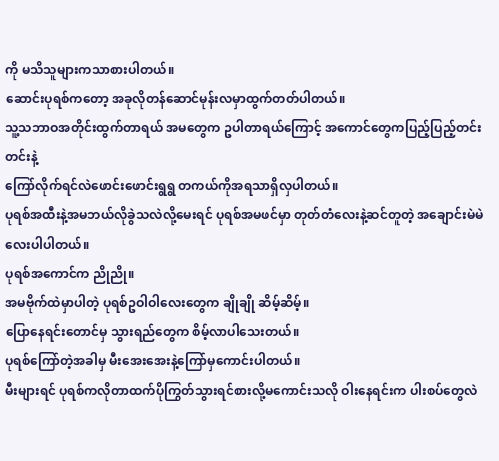ကို မသိသူများကသာစားပါတယ်။
ဆောင်းပုရစ်ကတော့ အခုလိုတန်ဆောင်မုန်းလမှာထွက်တတ်ပါတယ်။
သူ့သဘာဝအတိုင်းထွက်တာရယ် အမတွေက ဥပါတာရယ်ကြောင့် အကောင်တွေကပြည့်ပြည့်တင်းတင်းနဲ့
ကြော်လိုက်ရင်လဲဖောင်းဖောင်းရွရွ တကယ်ကိုအရသာရှိလှပါတယ်။
ပုရစ်အထီးနဲ့အမဘယ်လိုခွဲသလဲလို့မေးရင် ပုရစ်အမဖင်မှာ တုတ်တံလေးနဲ့ဆင်တူတဲ့ အချောင်းမဲမဲလေးပါပါတယ်။
ပုရစ်အကောင်က ညိုညို။
အမဗိုက်ထဲမှာပါတဲ့ ပုရစ်ဥဝါဝါလေးတွေက ချိုချို ဆိမ့်ဆိမ့်။
ပြောနေရင်းတောင်မှ သွားရည်တွေက စိမ့်လာပါသေးတယ်။
ပုရစ်ကြော်တဲ့အခါမှ မီးအေးအေးနဲ့ကြော်မှကောင်းပါတယ်။
မီးများရင် ပုရစ်ကလိုတာထက်ပိုကြွတ်သွားရင်စားလို့မကောင်းသလို ဝါးနေရင်းက ပါးစပ်တွေလဲ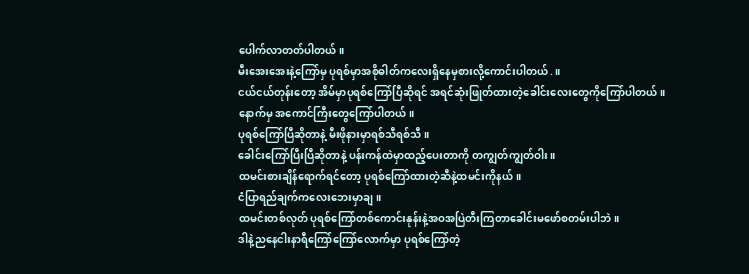ပေါက်လာတတ်ပါတယ်။
မီးအေးအေးနဲ့ကြော်မှ ပုရစ်မှာအစိုဓါတ်ကလေးရှိနေမှစားလို့ကောင်းပါတယ်.။
ငယ်ငယ်တုန်းတော့ အိမ်မှာပုရစ်ကြော်ပြီဆိုရင် အရင်ဆုံးဖြုတ်ထားတဲ့ခေါင်းလေးတွေကိုကြော်ပါတယ်။
နောက်မှ အကောင်ကြီးတွေကြော်ပါတယ်။
ပုရစ်ကြော်ပြီဆိုတာနဲ့ မီးဖိုနားမှာရစ်သီရစ်သီ။
ခေါင်းကြော်ပြီးပြီဆိုတာနဲ့ ပန်းကန်ထဲမှာထည့်ပေးတာကို တကျွတ်ကျွတ်ဝါး။
ထမင်းစားချိန်ရောက်ရင်တော့ ပုရစ်ကြော်ထားတဲ့ဆီနဲ့ထမင်းကိုနယ်။
ငံပြာရည်ချက်ကလေးဘေးမှာချ။
ထမင်းတစ်လုတ် ပုရစ်ကြော်တစ်ကောင်းနုန်းနဲ့အဝအပြဲတီးကြတာခေါင်းမဖော်စတမ်းပါဘဲ။
ဒါနဲ့ညနေငါးနာရီကြော်ကြော်လောက်မှာ ပုရစ်ကြော်တဲ့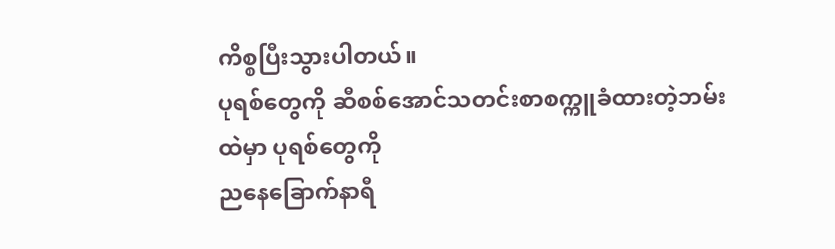ကိစ္စပြီးသွားပါတယ်။
ပုရစ်တွေကို ဆီစစ်အောင်သတင်းစာစက္ကူခံထားတဲ့ဘမ်းထဲမှာ ပုရစ်တွေကို
ညနေခြောက်နာရီ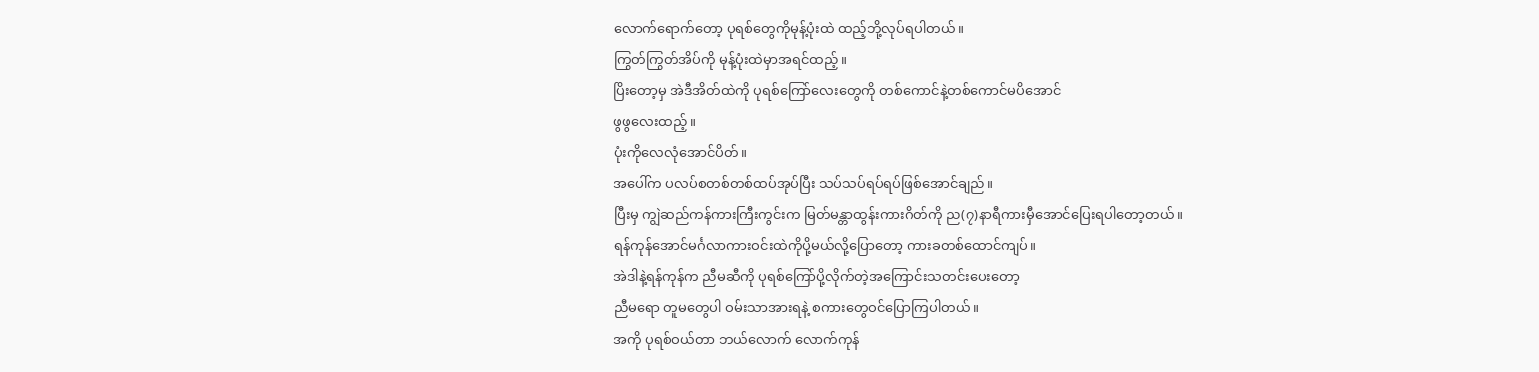လောက်ရောက်တော့ ပုရစ်တွေကိုမုန့်ပုံးထဲ ထည့်ဘို့လုပ်ရပါတယ်။
ကြွတ်ကြွတ်အိပ်ကို မုန့်ပုံးထဲမှာအရင်ထည့်။
ပြိးတော့မှ အဲဒီအိတ်ထဲကို ပုရစ်ကြော်လေးတွေကို တစ်ကောင်နဲ့တစ်ကောင်မပိအောင်
ဖွဖွလေးထည့်။
ပုံးကိုလေလုံအောင်ပိတ်။
အပေါ်က ပလပ်စတစ်တစ်ထပ်အုပ်ပြီး သပ်သပ်ရပ်ရပ်ဖြစ်အောင်ချည်။
ပြီးမှ ကျွဲဆည်ကန်ကားကြီးကွင်းက မြတ်မန္တာထွန်းကားဂိတ်ကို ည(၇)နာရီကားမှီအောင်ပြေးရပါတော့တယ်။
ရန်ကုန်အောင်မင်္ဂလာကားဝင်းထဲကိုပို့မယ်လို့ပြောတော့ ကားခတစ်ထောင်ကျပ်။
အဲဒါနဲ့ရန်ကုန်က ညီမဆီကို ပုရစ်ကြော်ပို့လိုက်တဲ့အကြောင်းသတင်းပေးတော့
ညီမရော တူမတွေပါ ဝမ်းသာအားရနဲ့ စကားတွေဝင်ပြောကြပါတယ်။
အကို ပုရစ်ဝယ်တာ ဘယ်လောက် လောက်ကုန်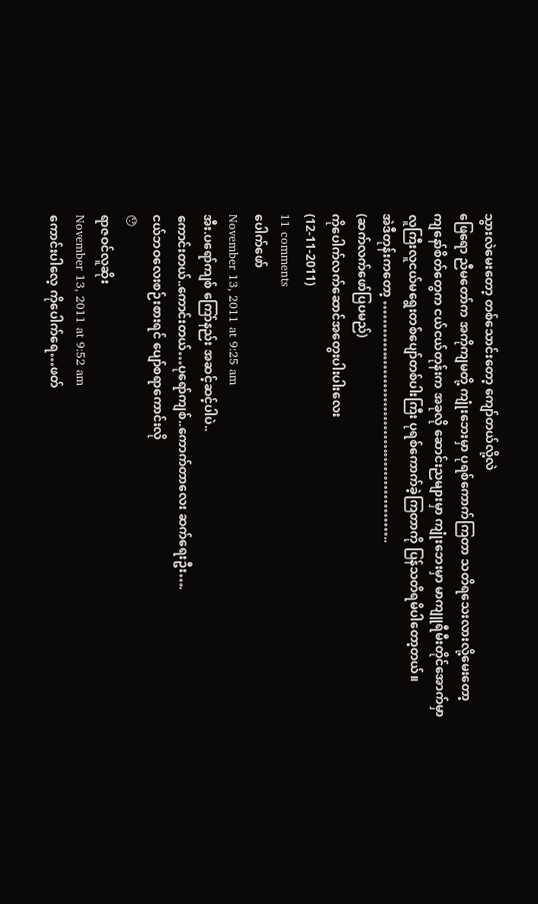သွားလဲမေးတော့ တစ်သောင်းတော့ ကျော်တယ်လို့လဲ
ဖြေရော ညီမတော်က အကိုကျမတို့ ကျုံးဘေးမှာ ပုရစ်ကောက်ကြတာ သတိရသေးလားလို့မေးတော့
ကျနော်စိတ်တွေက ငယ်ငယ်တုန်းက အခုလို ဆောင်းညများမှာ ကျုံးဘေးမှာ မာကျူရီမီးတိုင်အောက်မှာ
လူကြီးလူငယ်မရွေးတစ်ပျော်တစ်ပါးကြီး ပုရစ်ကောက်ခဲ့ကြတာကို ပြန်သတိရမိပါတော့တယ်။
အဲဒီတုန်းကတော့ ……………………………………………..
(ဆက်လက်ဖော်ပြပမည်)
ကိုပေါက်လက်ဆောင်အတွေးပါးပါးလေး
(12-11-2011)
11 comments
ပေါက်ဖော်
November 13, 2011 at 9:25 am
အီး.ပရော်ကျစ် ကြော်နည်း အဆင့်ဆင့်ပါပဲ..
ကောင်းတယ်..ကောင်းတယ်…ပုရော်ကျစ်..ကောက်တာလေး ဆက်ရေးဦး….
ငယ်ဘဝလေးစဉ်းစားရင် ပျော်စရာကောင်းလို
😯
ရာဇဝင်လူဆိုး
November 13, 2011 at 9:52 am
ကောင်းပါလေ့ ကိုပေါက်ရေ…ဖတ်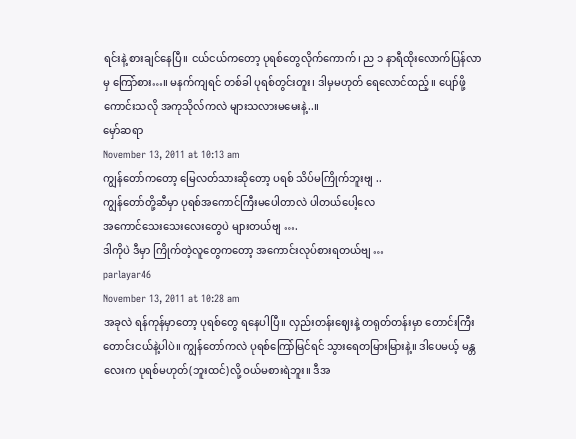ရင်းနဲ့ စားချင်နေပြီ။ ငယ်ငယ်ကတော့ ပုရစ်တွေလိုက်ကောက်၊ ည ၁ နာရီထိုးလောက်ပြန်လာမှ ကြော်စား…။ မနက်ကျရင် တစ်ခါ ပုရစ်တွင်းတူး၊ ဒါမှမဟုတ် ရေလောင်ထည့်။ ပျော်ဖို့ကောင်းသလို အကုသိုလ်ကလဲ များသလားမမေးနဲ့..။
မှော်ဆရာ
November 13, 2011 at 10:13 am
ကျွန်တော်ကတော့ မြေလတ်သားဆိုတော့ ပရစ် သိပ်မကြိုက်ဘူးဗျ ..
ကျွန်တော်တို့ဆီမှာ ပုရစ်အကောင်ကြီးမပေါတာလဲ ပါတယ်ပေါ့လေ
အကောင်သေးသေးလေးတွေပဲ များတယ်ဗျ ….
ဒါကိုပဲ ဒီမှာ ကြိုက်တဲ့လူတွေကတော့ အကောင်းလုပ်စားရတယ်ဗျ …
parlayar46
November 13, 2011 at 10:28 am
အခုလဲ ရန်ကုန်မှာတော့ ပုရစ်တွေ ရနေပါပြီ။ လှည်းတန်းဈေးနဲ့ တရုတ်တန်းမှာ တောင်းကြီးတောင်းငယ်နဲ့ပါပဲ။ ကျွန်တော်ကလဲ ပုရစ်ကြော်မြင်ရင် သွားရေတမြားမြားနဲ့။ ဒါပေမယ့် မန္တလေးက ပုရစ်မဟုတ်(ဘူးထင်)လို့ ဝယ်မစားရဲဘူး။ ဒီအ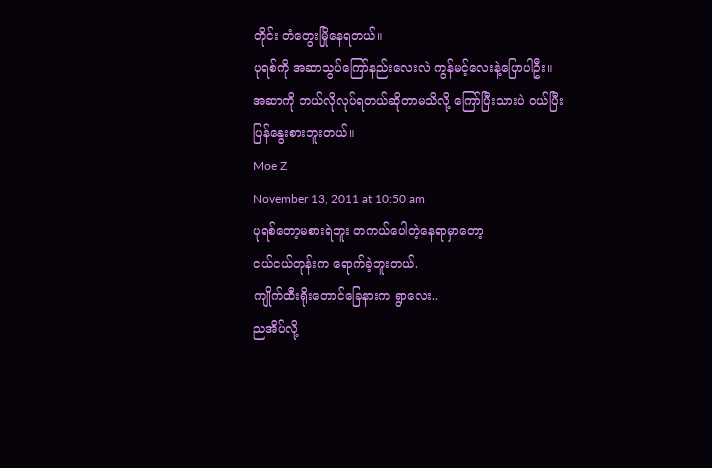တိုင်း တံတွေးမြိုနေရတယ်။
ပုရစ်ကို အဆာသွပ်ကြော်နည်းလေးလဲ ကွန်မင့်လေးနဲ့ပြောပါဦး။
အဆာကို ဘယ်လိုလုပ်ရတယ်ဆိုတာမသိလို့ ကြော်ပြီးသားပဲ ဝယ်ပြီးပြန်နွေးစားဘူးတယ်။
Moe Z
November 13, 2011 at 10:50 am
ပုရစ်တော့မစားရဲဘူး တကယ်ပေါတဲ့နေရာမှာတော့
ငယ်ငယ်တုန်းက ရောက်ခဲ့ဘူးတယ်.
ကျိုက်ထီးရိုးတောင်ခြေနားက ရွာလေး..
ညအိပ်လို့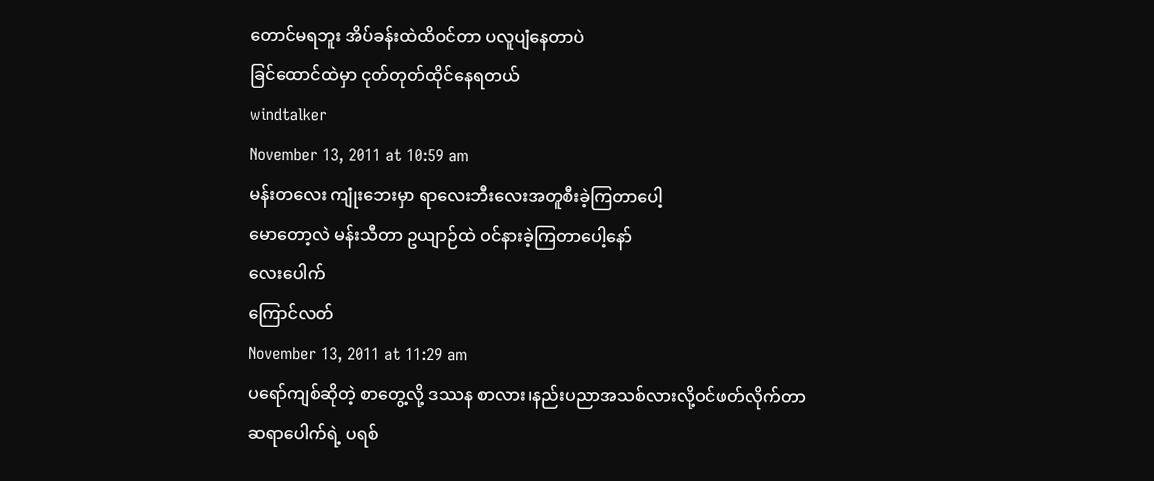တောင်မရဘူး အိပ်ခန်းထဲထိဝင်တာ ပလူပျံနေတာပဲ
ခြင်ထောင်ထဲမှာ ငုတ်တုတ်ထိုင်နေရတယ်
windtalker
November 13, 2011 at 10:59 am
မန်းတလေး ကျုံးဘေးမှာ ရာလေးဘီးလေးအတူစီးခဲ့ကြတာပေါ့
မောတော့လဲ မန်းသီတာ ဥယျာဉ်ထဲ ဝင်နားခဲ့ကြတာပေါ့နော်
လေးပေါက်
ကြောင်လတ်
November 13, 2011 at 11:29 am
ပရော်ကျစ်ဆိုတဲ့ စာတွေ့လို့ ဒဿန စာလား၊နည်းပညာအသစ်လားလို့ဝင်ဖတ်လိုက်တာ
ဆရာပေါက်ရဲ့ ပရစ်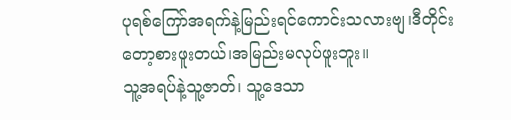ပုရစ်ကြော်အရက်နဲ့မြည်းရင်ကောင်းသလားဗျ၊ဒီတိုင်းတော့စားဖူးတယ်၊အမြည်းမလုပ်ဖူးဘူး။
သူ့အရပ်နဲ့သူ့ဇာတ်၊ သူ့ဒေသာ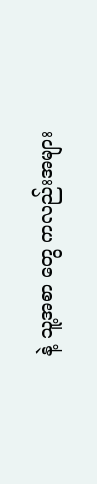နဲ့ သူ့အစာ တွေ ကလည်းအများ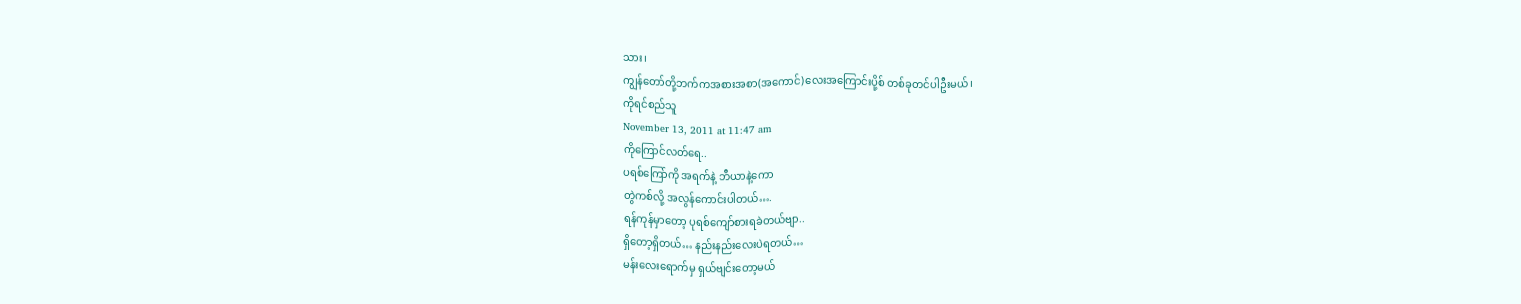သား၊
ကျွန်တော်တို့ဘက်ကအစားအစာ(အကောင်)လေးအကြောင်းပို့စ် တစ်ခုတင်ပါဦးမယ်၊
ကိုရင်စည်သူ
November 13, 2011 at 11:47 am
ကိုကြောင်လတ်ရေ..
ပရစ်ကြော်ကို အရက်နဲ့ ဘီယာနဲ့ကော
တွဲကစ်လို့ အလွန်ကောင်းပါတယ်….
ရန်ကုန်မှာတော့ ပုရစ်ကျော်စားရခဲတယ်ဗျာ..
ရှိတော့ရှိတယ်… နည်းနည်းလေးပဲရတယ်…
မန်းလေးရောက်မှ ရှယ်ဗျင်းတော့မယ်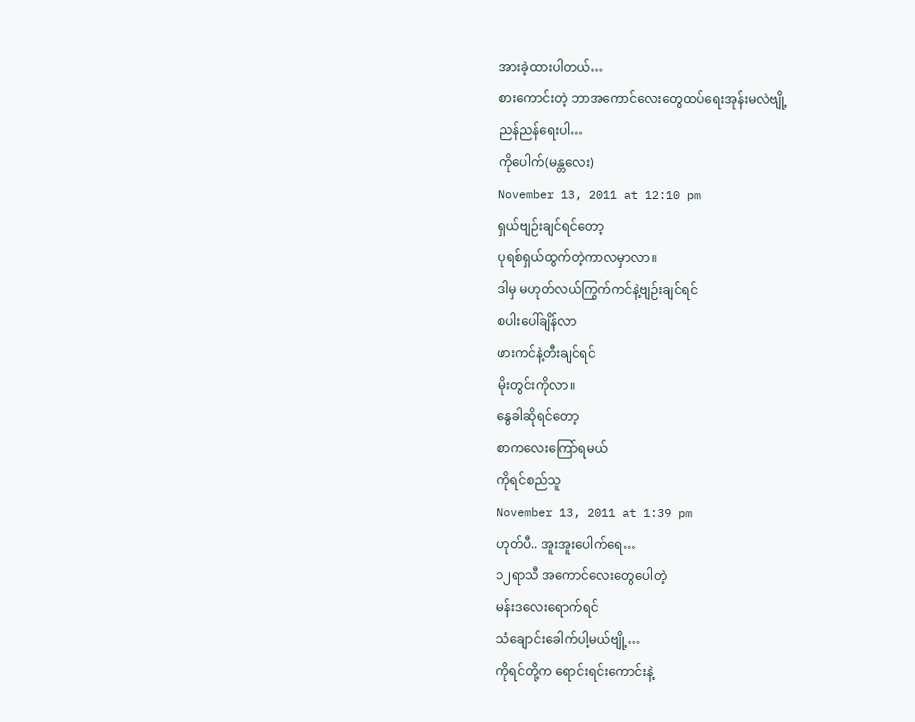အားခဲ့ထားပါတယ်…
စားကောင်းတဲ့ ဘာအကောင်လေးတွေထပ်ရေးအုန်းမလဲဗျို့
ညန်ညန်ရေးပါ…
ကိုပေါက်(မန္တလေး)
November 13, 2011 at 12:10 pm
ရှယ်ဗျဉ်းချင်ရင်တော့
ပုရစ်ရှယ်ထွက်တဲ့ကာလမှာလာ။
ဒါမှ မဟုတ်လယ်ကြွက်ကင်နဲ့ဗျဉ်းချင်ရင်
စပါးပေါ်ချိန်လာ
ဖားကင်နဲ့တီးချင်ရင်
မိုးတွင်းကိုလာ။
နွေခါဆိုရင်တော့
စာကလေးကြော်ရမယ်
ကိုရင်စည်သူ
November 13, 2011 at 1:39 pm
ဟုတ်ပီ.. အူးအူးပေါက်ရေ…
၁၂ရာသီ အကောင်လေးတွေပေါတဲ့
မန်းဒလေးရောက်ရင်
သံချောင်းခေါက်ပါ့မယ်ဗျို့…
ကိုရင်တို့က ရောင်းရင်းကောင်းနဲ့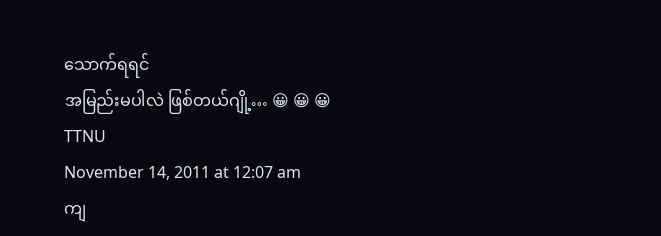သောက်ရရင်
အမြည်းမပါလဲ ဖြစ်တယ်ဂျို့… 😀 😀 😀
TTNU
November 14, 2011 at 12:07 am
ကျ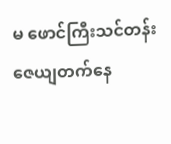မ ဖောင်ကြီးသင်တန်းဇေယျတက်နေ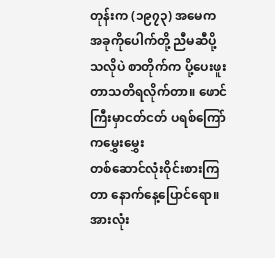တုန်းက (၁၉၇၃) အမေက အခုကိုပေါက်တို့ ညီမဆီပို့
သလိုပဲ စာတိုက်က ပို့ပေးဖူးတာသတိရလိုက်တာ။ ဖောင်ကြီးမှာငတ်ငတ် ပရစ်ကြော်ကမွှေးမွှေး
တစ်ဆောင်လုံးဝိုင်းစားကြတာ နောက်နေ့ပြောင်ရော။အားလုံး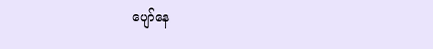ပျော်နေ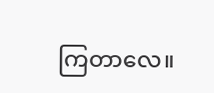ကြတာလေ။